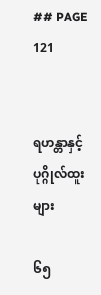## PAGE 121


ရဟန္တာနှင့်ပုဂ္ဂိုလ်ထူးများ

၆၅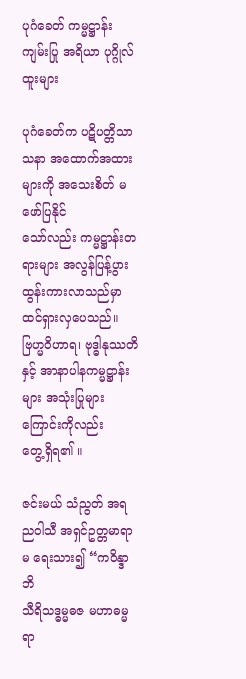ပုဂံခေတ် ကမ္မဋ္ဌာန်းကျမ်းပြု အရိယာ ပုဂ္ဂိုလ်ထူးများ

ပုဂံခေတ်က ပဋိပတ္တိသာသနာ အထောက်အထားများကို အသေးစိတ် မဖော်ပြနိုင်
သော်လည်း ကမ္မဋ္ဌာန်းတရားများ အလွန်ပြန့်ပွား ထွန်းကားလာသည်မှာ ထင်ရှားလှပေသည်။
ဗြဟ္မဝိဟာရ၊ ဗုဒ္ဓါနုဿတိနှင့် အာနာပါနကမ္မဋ္ဌာန်းများ အသုံးပြုများကြောင်းကိုလည်း
တွေ့ရှိရ၏ ။

ဇင်းမယ် သံညွတ် အရညဝါသီ အရှင်ဥတ္တမာရာမ ရေးသား၍ “ကဝိန္ဒာဘိ
သီရိသဒ္ဓမ္မဓဇ မဟာဓမ္မ ရာ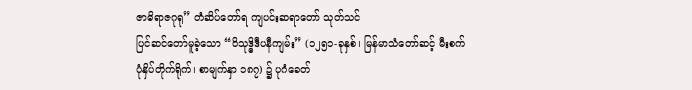ဇာဓိရာဇဂုရု” တံဆိပ်တော်ရ ကျပင်းဆရာတော် သုတ်သင်
ပြင်ဆင်တော်မူခဲ့သော “ဝိသုဒ္ဓိဒီပနီကျမ်း” (၁၂၅၁-ခုနှစ်၊ မြန်မာသံတော်ဆင့် မီးစက်
ပုံနှိပ်တိုက်ရိုက်၊ စာမျက်နှာ ၁၈၇) ၌ ပုဂံခေတ်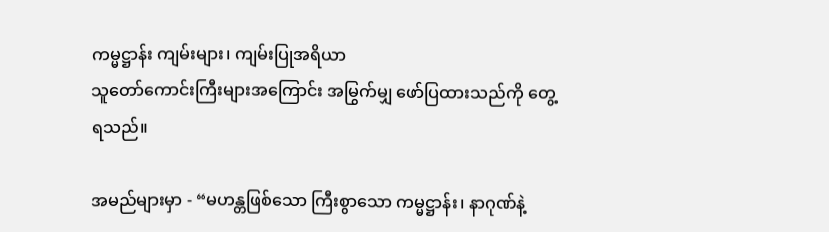ကမ္မဋ္ဌာန်း ကျမ်းများ၊ ကျမ်းပြုအရိယာ
သူတော်ကောင်းကြီးများအကြောင်း အမြွက်မျှ ဖော်ပြထားသည်ကို တွေ့ရသည်။

အမည်များမှာ - “မဟန္တဖြစ်သော ကြီးစွာသော ကမ္မဋ္ဌာန်း၊ နာဂုဏ်နဲ့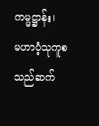ကမ္မဋ္ဌာန်း၊
မဟာပံ့သုကူစသည်ဆက်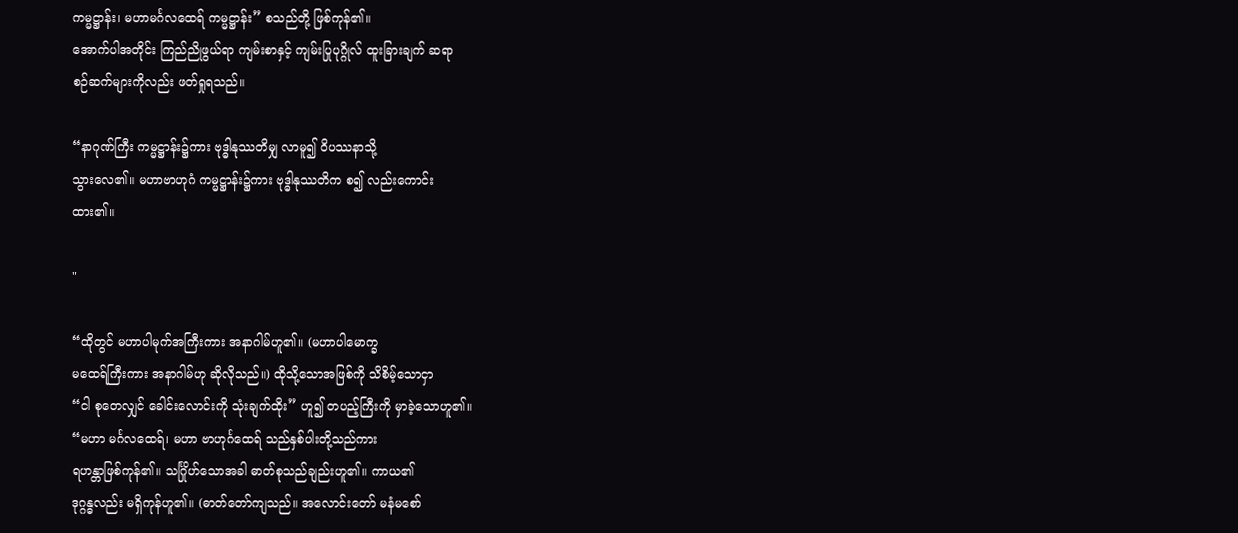ကမ္မဋ္ဌာန်း၊ မဟာမင်္ဂလထေရ် ကမ္မဋ္ဌာန်း” စသည်တို့ ဖြစ်ကုန်၏။
အောက်ပါအတိုင်း ကြည်ညိုဖွယ်ရာ ကျမ်းစာနှင့် ကျမ်းပြုပုဂ္ဂိုလ် ထူးခြားချက် ဆရာ
စဉ်ဆက်များကိုလည်း ဖတ်ရှုရသည်။

“နာဂုဏ်ကြီး ကမ္မဋ္ဌာန်း၌ကား ဗုဒ္ဓါနုဿတိမျှ လာမူ၍ ဝိပဿနာသို့
သွားလေ၏။ မဟာဗာဟုဂံ ကမ္မဋ္ဌာန်း၌ကား ဗုဒ္ဓါနုဿတိက စ၍ လည်းကောင်း
ထား၏။

"

“ထိုတွင် မဟာပါမုက်အကြီးကား အနာဂါမ်ဟူ၏။ (မဟာပါမောက္ခ
မထေရ်ကြီးကား အနာဂါမ်ဟု ဆိုလိုသည်။) ထိုသို့သောအဖြစ်ကို သိစိမ့်သောငှာ
“ငါ စုတေလျှင် ခေါင်းလောင်းကို သုံးချက်ထိုး” ဟူ၍ တပည့်ကြီးကို မှာခဲ့သောဟူ၏။
“မဟာ မင်္ဂလထေရ်၊ မဟာ ဗာဟုင်္ဂထေရ် သည်နှစ်ပါးတို့သည်ကား
ရဟန္တာဖြစ်ကုန်၏။ သင်္ဂြိုဟ်သောအခါ ဓာတ်စုသည်ချည်းဟူ၏။ ကာယ၏
ဒုဂ္ဂန္ဓလည်း မရှိကုန်ဟူ၏။ (ဓာတ်တော်ကျသည်။ အလောင်းတော် မနံမစော်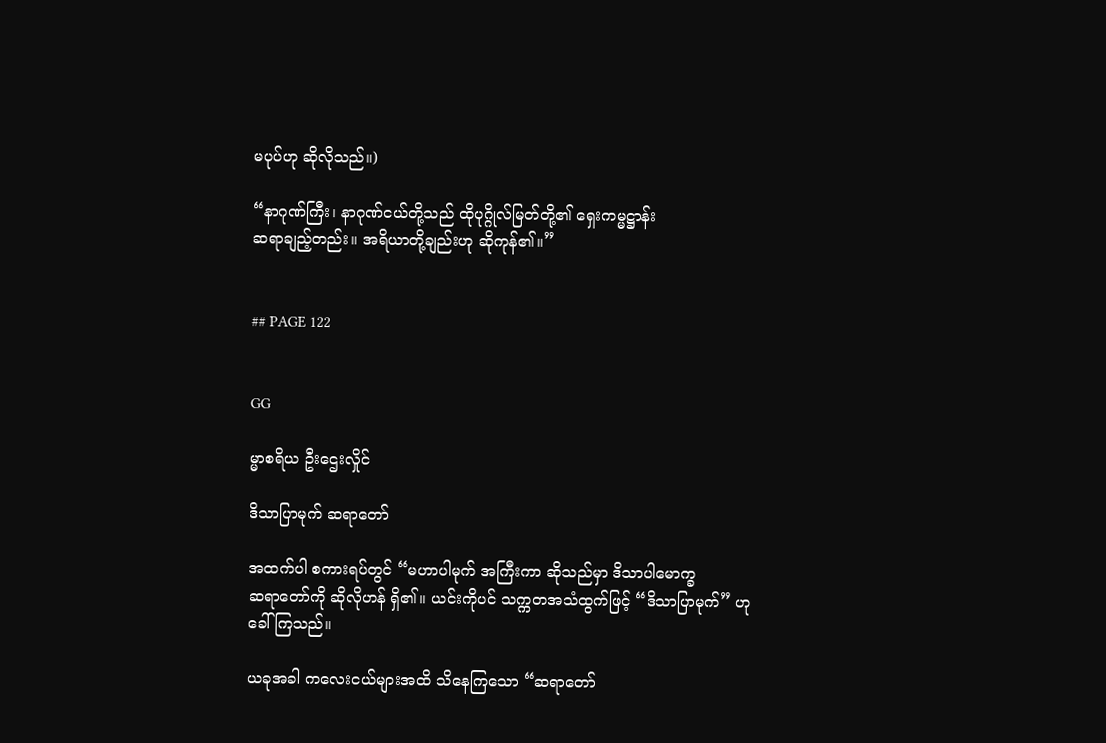မပုပ်ဟု ဆိုလိုသည်။)

“နာဂုဏ်ကြီး၊ နာဂုဏ်ငယ်တို့သည် ထိုပုဂ္ဂိုလ်မြတ်တို့၏ ရှေးကမ္မဋ္ဌာန်း
ဆရာချည့်တည်း။ အရိယာတို့ချည်းဟု ဆိုကုန်၏။”


## PAGE 122


GG

မ္မာစရိယ ဦးဌေးလှိုင်

ဒိသာပြာမုက် ဆရာတော်

အထက်ပါ စကားရပ်တွင် “မဟာပါမုက် အကြီးကာ ဆိုသည်မှာ ဒိသာပါမောက္ခ
ဆရာတော်ကို ဆိုလိုဟန် ရှိ၏။ ယင်းကိုပင် သက္ကတအသံထွက်ဖြင့် “ဒိသာပြာမုက်” ဟု
ခေါ်ကြသည်။

ယခုအခါ ကလေးငယ်များအထိ သိနေကြသော “ဆရာတော်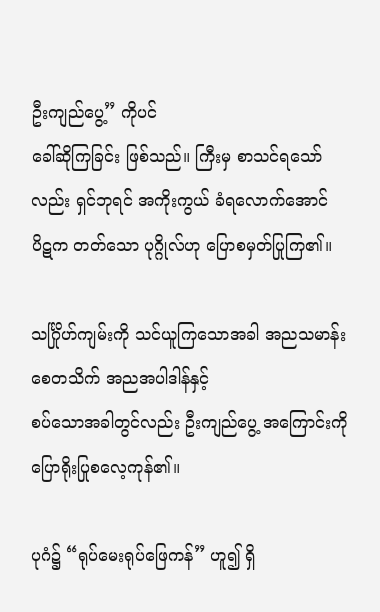ဦးကျည်ပွေ့” ကိုပင်
ခေါ်ဆိုကြခြင်း ဖြစ်သည်။ ကြီးမှ စာသင်ရသော်လည်း ရှင်ဘုရင် အကိုးကွယ် ခံရလောက်အောင်
ပိဋက တတ်သော ပုဂ္ဂိုလ်ဟု ပြောစမှတ်ပြုကြ၏။

သင်္ဂြိုဟ်ကျမ်းကို သင်ယူကြသောအခါ အညသမာန်း စေတသိက် အညအပါဒါန်နှင့်
စပ်သောအခါတွင်လည်း ဦးကျည်ပွေ့ အကြောင်းကို ပြောရိုးပြုစလေ့ကုန်၏။

ပုဂံ၌ “ရုပ်မေးရုပ်ဖြေကန်” ဟူ၍ ရှိ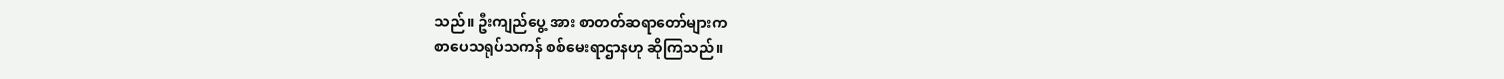သည်။ ဦးကျည်ပွေ့ အား စာတတ်ဆရာတော်များက
စာပေသရုပ်သကန် စစ်မေးရာဌာနဟု ဆိုကြသည်။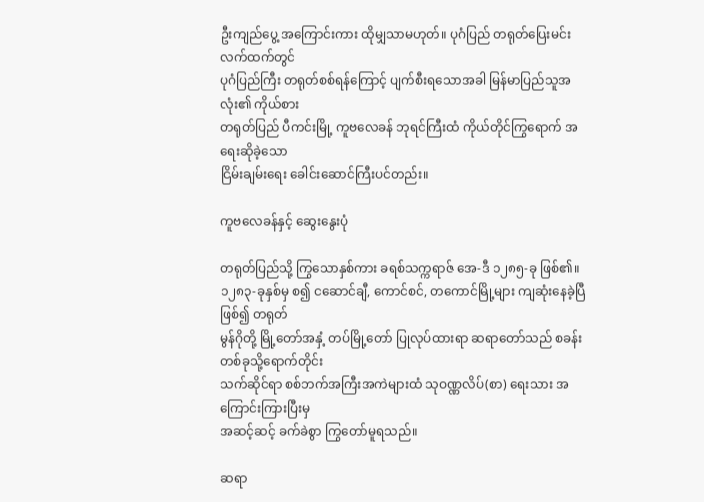ဦးကျည်ပွေ့ အကြောင်းကား ထိုမျှသာမဟုတ်။ ပုဂံပြည် တရုတ်ပြေးမင်း လက်ထက်တွင်
ပုဂံပြည်ကြီး တရုတ်စစ်ရန်ကြောင့် ပျက်စီးရသောအခါ မြန်မာပြည်သူအလုံး၏ ကိုယ်စား
တရုတ်ပြည် ပီကင်းမြို့ ကူဗလေခန် ဘုရင်ကြီးထံ ကိုယ်တိုင်ကြွရောက် အရေးဆိုခဲ့သော
ငြိမ်းချမ်းရေး ခေါင်းဆောင်ကြီးပင်တည်း။

ကူဗလေခန်နှင့် ဆွေးနွေးပုံ

တရုတ်ပြည်သို့ ကြွသောနှစ်ကား ခရစ်သက္ကရာဇ် အေ-ဒီ ၁၂၈၅-ခု ဖြစ်၏။
၁၂၈၃-ခုနှစ်မှ စ၍ ငဆောင်ချီ, ကောင်စင်, တကောင်မြို့များ ကျဆုံးနေခဲ့ပြီဖြစ်၍ တရုတ်
မွန်ဂိုတို့ မြို့တော်အနှံ့ တပ်မြို့တော် ပြုလုပ်ထားရာ ဆရာတော်သည် စခန်းတစ်ခုသို့ရောက်တိုင်း
သက်ဆိုင်ရာ စစ်ဘက်အကြီးအကဲများထံ သုဝဏ္ဏလိပ်(စာ) ရေးသား အကြောင်းကြားပြီးမှ
အဆင့်ဆင့် ခက်ခဲစွာ ကြွတော်မူရသည်။

ဆရာ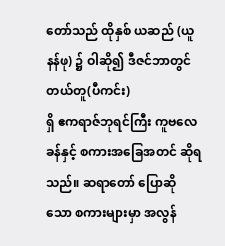တော်သည် ထိုနှစ် ယဆည် (ယူနန်ဖု) ၌ ဝါဆို၍ ဒီဇင်ဘာတွင် တယ်တူ(ပီကင်း)
ရှိ ဧကရာဇ်ဘုရင်ကြီး ကူဗလေခန်နှင့် စကားအခြေအတင် ဆိုရသည်။ ဆရာတော် ပြောဆို
သော စကားများမှာ အလွန်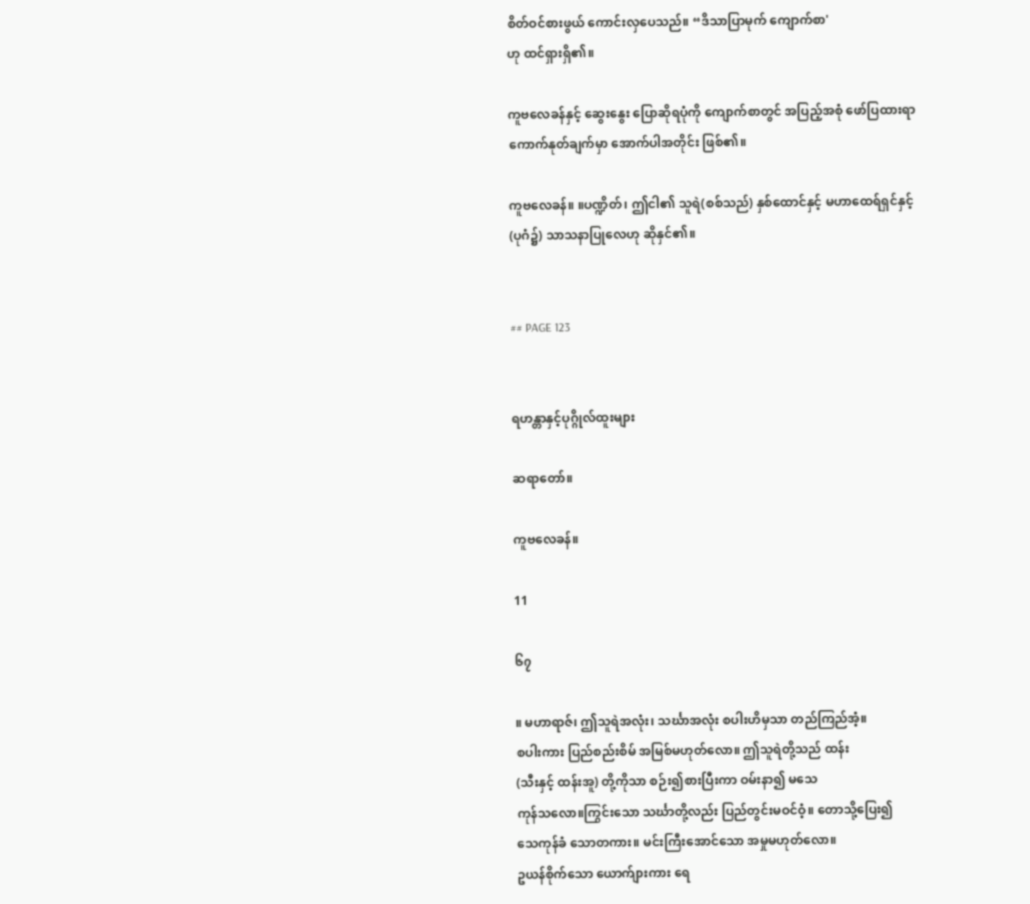စိတ်ဝင်စားဖွယ် ကောင်းလှပေသည်။ “ဒိသာပြာမုက် ကျောက်စာ'
ဟု ထင်ရှားရှိ၏။

ကူဗလေခန်နှင့် ဆွေးနွေး ပြောဆိုရပုံကို ကျောက်စာတွင် အပြည့်အစုံ ဖော်ပြထားရာ
ကောက်နုတ်ချက်မှာ အောက်ပါအတိုင်း ဖြစ်၏။

ကူဗလေခန်။ ။ပဏ္ဍိတ်၊ ဤငါ၏ သူရဲ(စစ်သည်) နှစ်ထောင်နှင့် မဟာထေရ်ရှင်နှင့်
(ပုဂံ၌) သာသနာပြုလေဟု ဆိုနှင်၏။


## PAGE 123


ရဟန္တာနှင့်ပုဂ္ဂိုလ်ထူးများ

ဆရာတော်။

ကူဗလေခန်။

11

၆၇

။ မဟာရာဇ်၊ ဤသူရဲအလုံး၊ သင်္ဃာအလုံး စပါးဟိမှသာ တည်ကြည်အံ့။
စပါးကား ပြည်စည်းစိမ် အမြစ်မဟုတ်လော။ ဤသူရဲတို့သည် ထန်း
(သီးနှင့် ထန်းအူ) တို့ကိုသာ စဉ်း၍စားပြီးကာ ဝမ်းနာ၍ မသေ
ကုန်သလော။ကြွင်းသော သင်္ဃာတို့လည်း ပြည်တွင်းမဝင်ဝံ့။ တောသို့ပြေး၍
သေကုန်ခံ သောတကား။ မင်းကြီးအောင်သော အမှုမဟုတ်လော။
ဥယန်စိုက်သော ယောက်ျားကား ရေ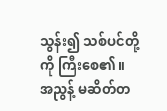သွန်း၍ သစ်ပင်တို့ကို ကြီးစေ၏။
အညွန့် မဆိတ်တ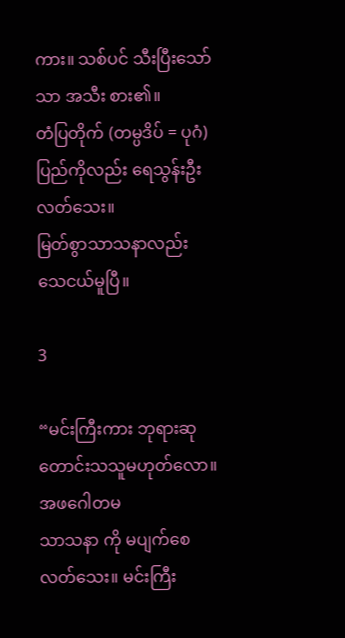ကား။ သစ်ပင် သီးပြီးသော်သာ အသီး စား၏။
တံပြတိုက် (တမ္ပဒိပ် = ပုဂံ) ပြည်ကိုလည်း ရေသွန်းဦးလတ်သေး။
မြတ်စွာသာသနာလည်း သေငယ်မူပြီ။

3

“မင်းကြီးကား ဘုရားဆု တောင်းသသူမဟုတ်လော။ အဖဂေါတမ
သာသနာ ကို မပျက်စေ လတ်သေး။ မင်းကြီး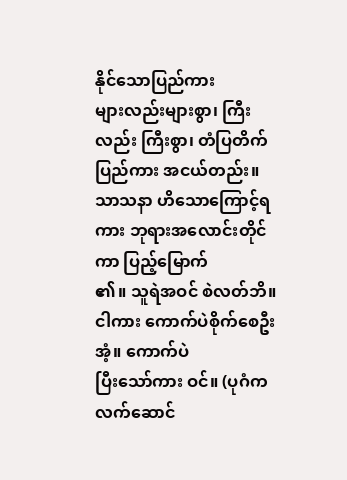နိုင်သောပြည်ကား
များလည်းများစွာ၊ ကြီး လည်း ကြီးစွာ၊ တံပြတိက်ပြည်ကား အငယ်တည်း။
သာသနာ ဟိသောကြောင့်ရကား ဘုရားအလောင်းတိုင်ကာ ပြည့်မြောက်
၏။ သူရဲအဝင် စဲလတ်ဘိ။ ငါကား ကောက်ပဲစိုက်စေဦးအံ့။ ကောက်ပဲ
ပြီးသော်ကား ဝင်။ (ပုဂံက လက်ဆောင်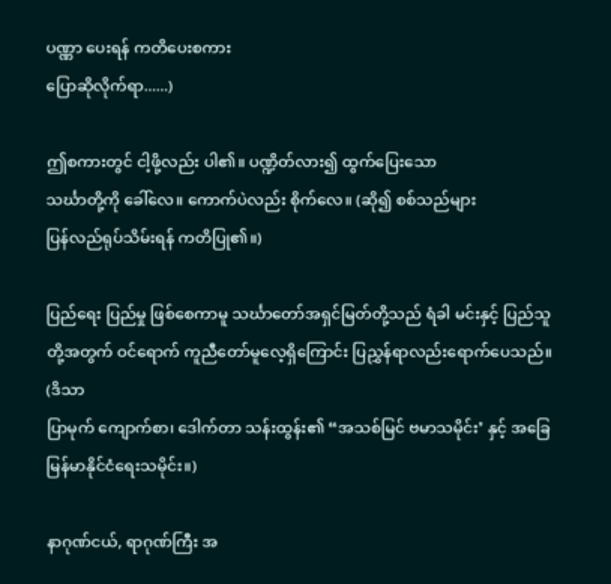ပဏ္ဏာ ပေးရန် ကတိပေးစကား
ပြောဆိုလိုက်ရာ......)

ဤစကားတွင် ငါ့ဖို့လည်း ပါ၏။ ပဏ္ဍိတ်လား၍ ထွက်ပြေးသော
သင်္ဃာတို့ကို ခေါ်လေ။ ကောက်ပဲလည်း စိုက်လေ။ (ဆို၍ စစ်သည်များ
ပြန်လည်ရုပ်သိမ်းရန် ကတိပြု၏။)

ပြည်ရေး ပြည်မှု ဖြစ်စေကာမူ သင်္ဃာတော်အရှင်မြတ်တို့သည် ရံခါ မင်းနှင့် ပြည်သူ
တို့အတွက် ဝင်ရောက် ကူညီတော်မူလေ့ရှိကြောင်း ပြညွှန်ရာလည်းရောက်ပေသည်။ (ဒိသာ
ပြာမုက် ကျောက်စာ၊ ဒေါက်တာ သန်းထွန်း၏ “အသစ်မြင် ဗမာသမိုင်း’ နှင့် အခြေ
မြန်မာနိုင်ငံရေးသမိုင်း။)

နာဂုဏ်ငယ်, ရာဂုဏ်ကြီး အ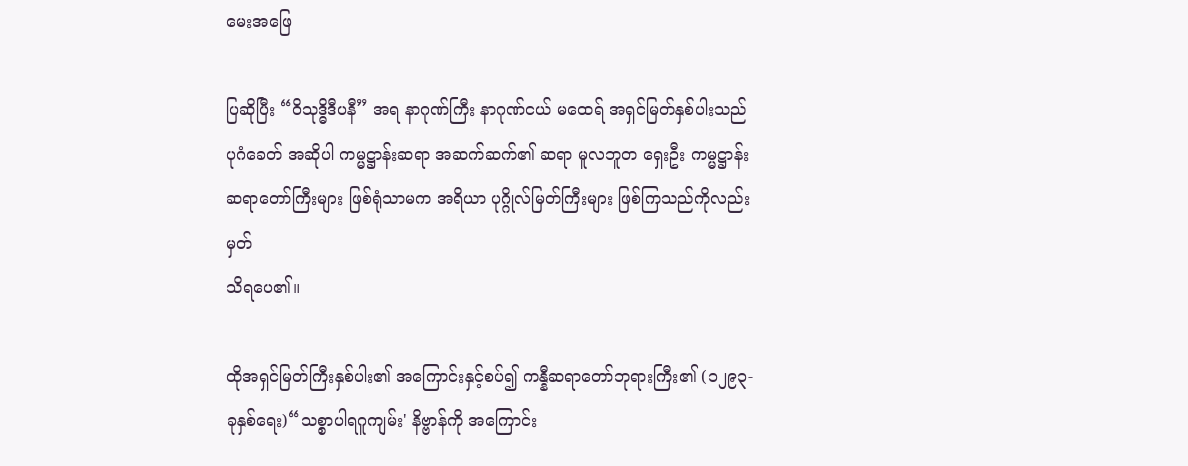မေးအဖြေ

ပြဆိုပြီး “ဝိသုဒ္ဓိဒီပနီ” အရ နာဂုဏ်ကြီး နာဂုဏ်ငယ် မထေရ် အရှင်မြတ်နှစ်ပါးသည်
ပုဂံခေတ် အဆိုပါ ကမ္မဋ္ဌာန်းဆရာ အဆက်ဆက်၏ ဆရာ မူလဘူတ ရှေးဦး ကမ္မဋ္ဌာန်း
ဆရာတော်ကြီးများ ဖြစ်ရုံသာမက အရိယာ ပုဂ္ဂိုလ်မြတ်ကြီးများ ဖြစ်ကြသည်ကိုလည်း မှတ်
သိရပေ၏။

ထိုအရှင်မြတ်ကြီးနှစ်ပါး၏ အကြောင်းနှင့်စပ်၍ ကန္နီဆရာတော်ဘုရားကြီး၏ (၁၂၉၃-
ခုနှစ်ရေး)“သစ္စာပါရဂူကျမ်း' နိဗ္ဗာန်ကို အကြောင်း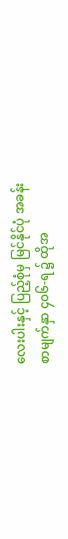လေးပါးနှင့် ပြည့်စုံမှ မြင်နိုင်ပုံ အခန်း
စာမျက်နှာ ၄၀၆-ရ ၌ ထိုအ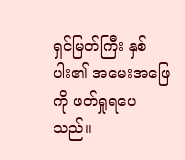ရှင်မြတ်ကြီး နှစ်ပါး၏ အမေးအဖြေကို ဖတ်ရှုရပေသည်။